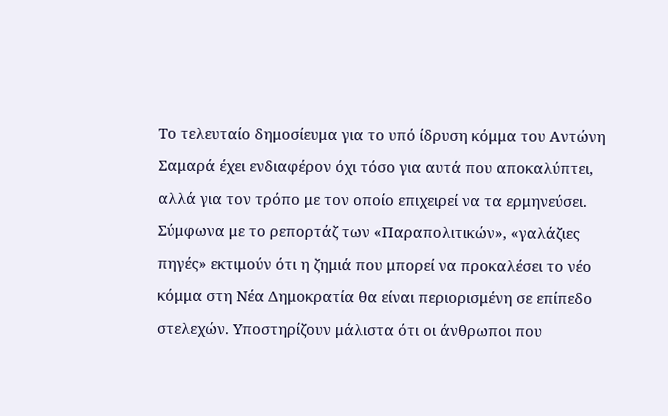Το τελευταίο δημοσίευμα για το υπό ίδρυση κόμμα του Αντώνη Σαμαρά έχει ενδιαφέρον όχι τόσο για αυτά που αποκαλύπτει, αλλά για τον τρόπο με τον οποίο επιχειρεί να τα ερμηνεύσει.
Σύμφωνα με το ρεπορτάζ των «Παραπολιτικών», «γαλάζιες πηγές» εκτιμούν ότι η ζημιά που μπορεί να προκαλέσει το νέο κόμμα στη Νέα Δημοκρατία θα είναι περιορισμένη σε επίπεδο στελεχών. Υποστηρίζουν μάλιστα ότι οι άνθρωποι που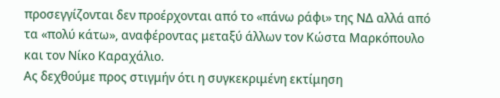προσεγγίζονται δεν προέρχονται από το «πάνω ράφι» της ΝΔ αλλά από τα «πολύ κάτω», αναφέροντας μεταξύ άλλων τον Κώστα Μαρκόπουλο και τον Νίκο Καραχάλιο.
Ας δεχθούμε προς στιγμήν ότι η συγκεκριμένη εκτίμηση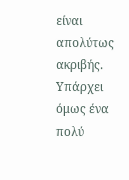είναι απολύτως ακριβής.
Υπάρχει όμως ένα πολύ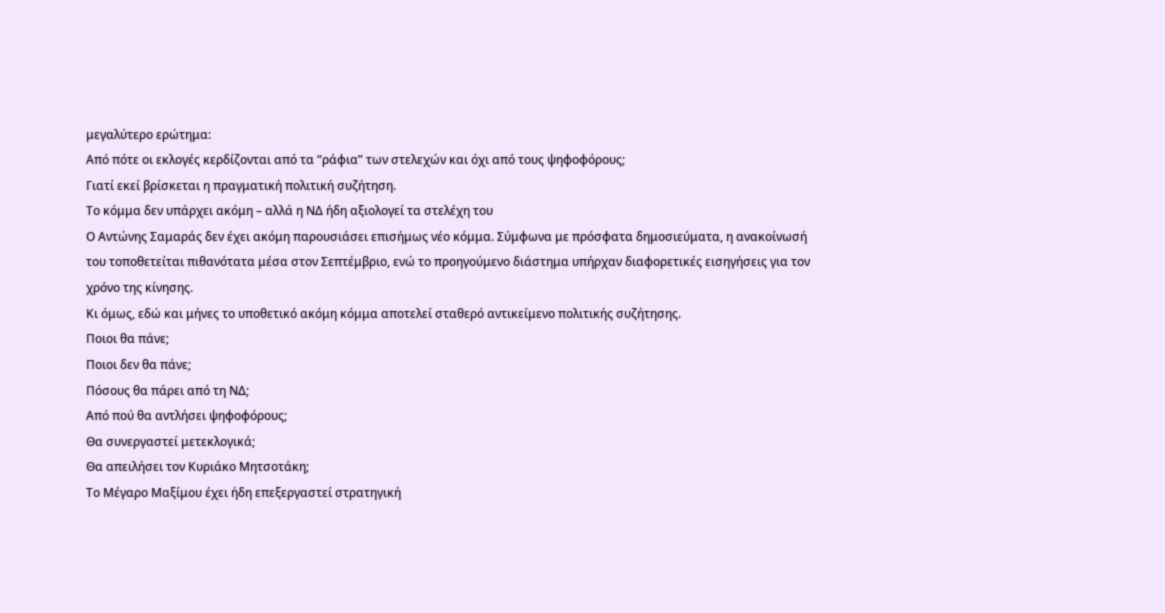μεγαλύτερο ερώτημα:
Από πότε οι εκλογές κερδίζονται από τα “ράφια” των στελεχών και όχι από τους ψηφοφόρους;
Γιατί εκεί βρίσκεται η πραγματική πολιτική συζήτηση.
Το κόμμα δεν υπάρχει ακόμη – αλλά η ΝΔ ήδη αξιολογεί τα στελέχη του
Ο Αντώνης Σαμαράς δεν έχει ακόμη παρουσιάσει επισήμως νέο κόμμα. Σύμφωνα με πρόσφατα δημοσιεύματα, η ανακοίνωσή του τοποθετείται πιθανότατα μέσα στον Σεπτέμβριο, ενώ το προηγούμενο διάστημα υπήρχαν διαφορετικές εισηγήσεις για τον χρόνο της κίνησης.
Κι όμως, εδώ και μήνες το υποθετικό ακόμη κόμμα αποτελεί σταθερό αντικείμενο πολιτικής συζήτησης.
Ποιοι θα πάνε;
Ποιοι δεν θα πάνε;
Πόσους θα πάρει από τη ΝΔ;
Από πού θα αντλήσει ψηφοφόρους;
Θα συνεργαστεί μετεκλογικά;
Θα απειλήσει τον Κυριάκο Μητσοτάκη;
Το Μέγαρο Μαξίμου έχει ήδη επεξεργαστεί στρατηγική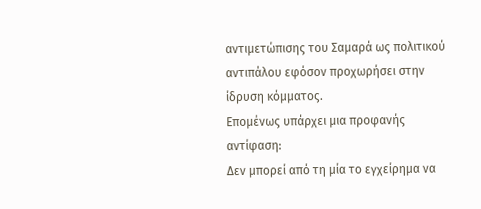αντιμετώπισης του Σαμαρά ως πολιτικού αντιπάλου εφόσον προχωρήσει στην ίδρυση κόμματος.
Επομένως υπάρχει μια προφανής αντίφαση:
Δεν μπορεί από τη μία το εγχείρημα να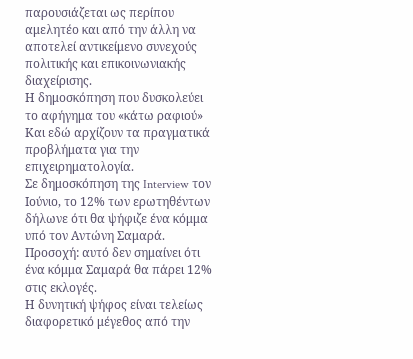παρουσιάζεται ως περίπου αμελητέο και από την άλλη να αποτελεί αντικείμενο συνεχούς πολιτικής και επικοινωνιακής διαχείρισης.
Η δημοσκόπηση που δυσκολεύει το αφήγημα του «κάτω ραφιού»
Και εδώ αρχίζουν τα πραγματικά προβλήματα για την επιχειρηματολογία.
Σε δημοσκόπηση της Interview τον Ιούνιο, το 12% των ερωτηθέντων δήλωνε ότι θα ψήφιζε ένα κόμμα υπό τον Αντώνη Σαμαρά.
Προσοχή: αυτό δεν σημαίνει ότι ένα κόμμα Σαμαρά θα πάρει 12% στις εκλογές.
Η δυνητική ψήφος είναι τελείως διαφορετικό μέγεθος από την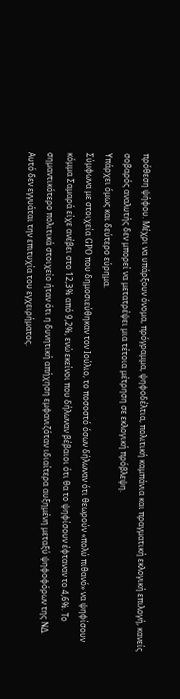πρόθεση ψήφου. Μέχρι να υπάρξουν όνομα, πρόγραμμα, ψηφοδέλτια, πολιτική καμπάνια και πραγματική εκλογική επιλογή, κανείς σοβαρός αναλυτής δεν μπορεί να μετατρέψει μια τέτοια μέτρηση σε εκλογική πρόβλεψη.
Υπάρχει όμως και δεύτερο εύρημα.
Σύμφωνα με στοιχεία GPO που δημοσιεύθηκαν τον Ιούλιο, το ποσοστό όσων δήλωναν ότι θεωρούν «πολύ πιθανό» να ψηφίσουν κόμμα Σαμαρά είχε ανέβει στο 12,3% από 9,2%, ενώ εκείνοι που δήλωναν βέβαιοι ότι θα το ψηφίσουν έφταναν το 4,6%. Το σημαντικότερο πολιτικά στοιχείο ήταν ότι η δυνητική απήχηση εμφανιζόταν ιδιαίτερα αυξημένη μεταξύ ψηφοφόρων της ΝΔ.
Αυτό δεν εγγυάται την επιτυχία του εγχειρήματος.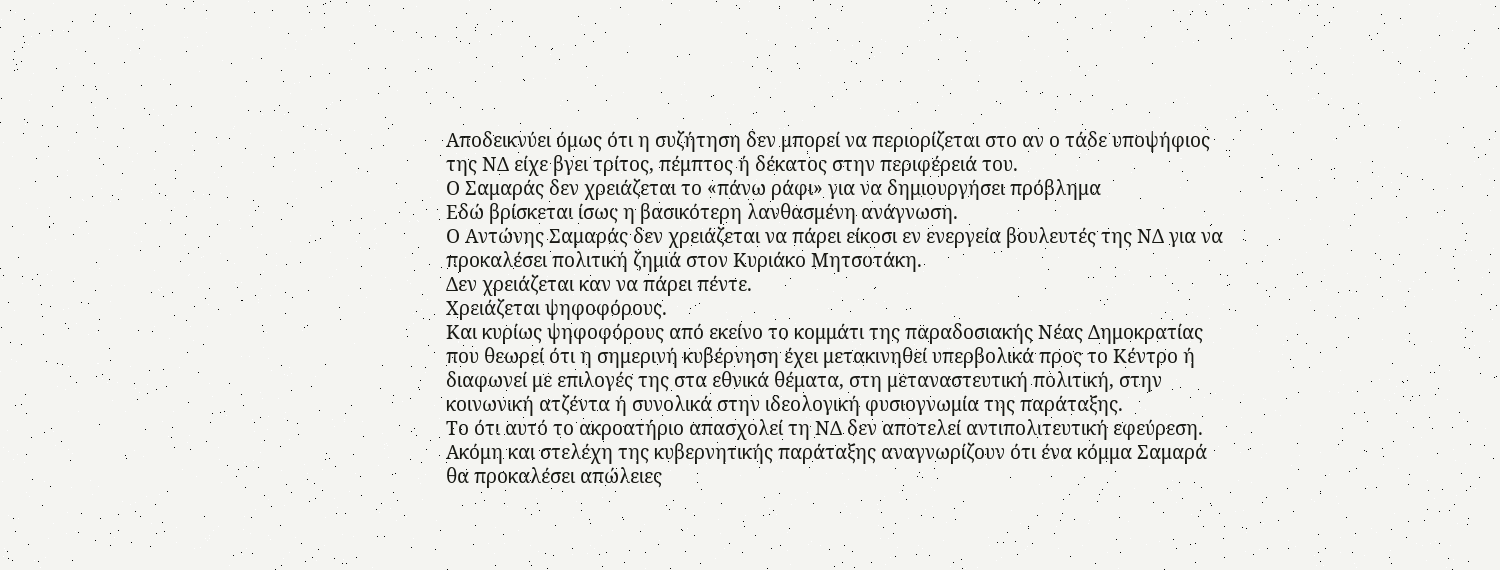Αποδεικνύει όμως ότι η συζήτηση δεν μπορεί να περιορίζεται στο αν ο τάδε υποψήφιος της ΝΔ είχε βγει τρίτος, πέμπτος ή δέκατος στην περιφέρειά του.
Ο Σαμαράς δεν χρειάζεται το «πάνω ράφι» για να δημιουργήσει πρόβλημα
Εδώ βρίσκεται ίσως η βασικότερη λανθασμένη ανάγνωση.
Ο Αντώνης Σαμαράς δεν χρειάζεται να πάρει είκοσι εν ενεργεία βουλευτές της ΝΔ για να προκαλέσει πολιτική ζημιά στον Κυριάκο Μητσοτάκη.
Δεν χρειάζεται καν να πάρει πέντε.
Χρειάζεται ψηφοφόρους.
Και κυρίως ψηφοφόρους από εκείνο το κομμάτι της παραδοσιακής Νέας Δημοκρατίας που θεωρεί ότι η σημερινή κυβέρνηση έχει μετακινηθεί υπερβολικά προς το Κέντρο ή διαφωνεί με επιλογές της στα εθνικά θέματα, στη μεταναστευτική πολιτική, στην κοινωνική ατζέντα ή συνολικά στην ιδεολογική φυσιογνωμία της παράταξης.
Το ότι αυτό το ακροατήριο απασχολεί τη ΝΔ δεν αποτελεί αντιπολιτευτική εφεύρεση.
Ακόμη και στελέχη της κυβερνητικής παράταξης αναγνωρίζουν ότι ένα κόμμα Σαμαρά θα προκαλέσει απώλειες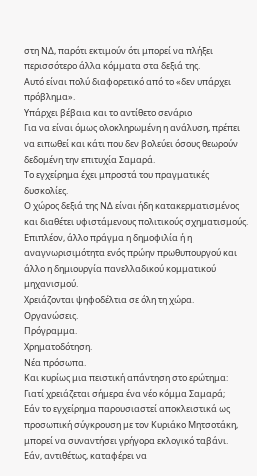στη ΝΔ, παρότι εκτιμούν ότι μπορεί να πλήξει περισσότερο άλλα κόμματα στα δεξιά της.
Αυτό είναι πολύ διαφορετικό από το «δεν υπάρχει πρόβλημα».
Υπάρχει βέβαια και το αντίθετο σενάριο
Για να είναι όμως ολοκληρωμένη η ανάλυση, πρέπει να ειπωθεί και κάτι που δεν βολεύει όσους θεωρούν δεδομένη την επιτυχία Σαμαρά.
Το εγχείρημα έχει μπροστά του πραγματικές δυσκολίες.
Ο χώρος δεξιά της ΝΔ είναι ήδη κατακερματισμένος και διαθέτει υφιστάμενους πολιτικούς σχηματισμούς. Επιπλέον, άλλο πράγμα η δημοφιλία ή η αναγνωρισιμότητα ενός πρώην πρωθυπουργού και άλλο η δημιουργία πανελλαδικού κομματικού μηχανισμού.
Χρειάζονται ψηφοδέλτια σε όλη τη χώρα.
Οργανώσεις.
Πρόγραμμα.
Χρηματοδότηση.
Νέα πρόσωπα.
Και κυρίως μια πειστική απάντηση στο ερώτημα:
Γιατί χρειάζεται σήμερα ένα νέο κόμμα Σαμαρά;
Εάν το εγχείρημα παρουσιαστεί αποκλειστικά ως προσωπική σύγκρουση με τον Κυριάκο Μητσοτάκη, μπορεί να συναντήσει γρήγορα εκλογικό ταβάνι.
Εάν, αντιθέτως, καταφέρει να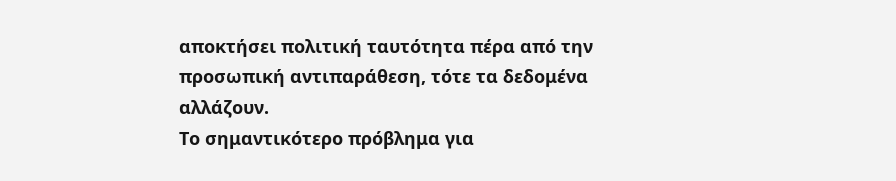αποκτήσει πολιτική ταυτότητα πέρα από την προσωπική αντιπαράθεση, τότε τα δεδομένα αλλάζουν.
Το σημαντικότερο πρόβλημα για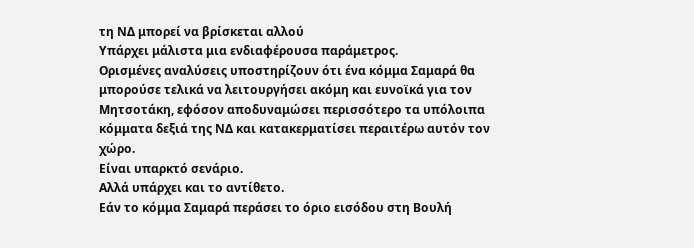τη ΝΔ μπορεί να βρίσκεται αλλού
Υπάρχει μάλιστα μια ενδιαφέρουσα παράμετρος.
Ορισμένες αναλύσεις υποστηρίζουν ότι ένα κόμμα Σαμαρά θα μπορούσε τελικά να λειτουργήσει ακόμη και ευνοϊκά για τον Μητσοτάκη, εφόσον αποδυναμώσει περισσότερο τα υπόλοιπα κόμματα δεξιά της ΝΔ και κατακερματίσει περαιτέρω αυτόν τον χώρο.
Είναι υπαρκτό σενάριο.
Αλλά υπάρχει και το αντίθετο.
Εάν το κόμμα Σαμαρά περάσει το όριο εισόδου στη Βουλή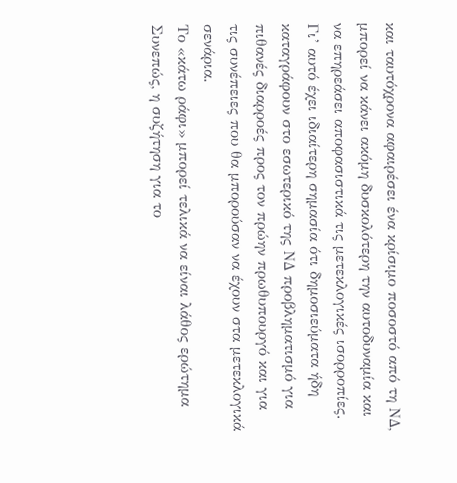και ταυτόχρονα αφαιρέσει ένα κρίσιμο ποσοστό από τη ΝΔ, μπορεί να κάνει ακόμη δυσκολότερη την αυτοδυναμία και να επηρεάσει αποφασιστικά τις μετεκλογικές ισορροπίες.
Γι’ αυτό έχει ιδιαίτερη σημασία ότι δημοσιεύματα ήδη καταγράφουν στο εσωτερικό της ΝΔ προβληματισμό για πιθανές διαρροές προς τον πρώην πρωθυπουργό και για τις συνέπειες που θα μπορούσαν να έχουν στα μετεκλογικά σενάρια.
Το «κάτω ράφι» μπορεί τελικά να είναι λάθος ερώτημα
Συνεπώς, η συζήτηση για το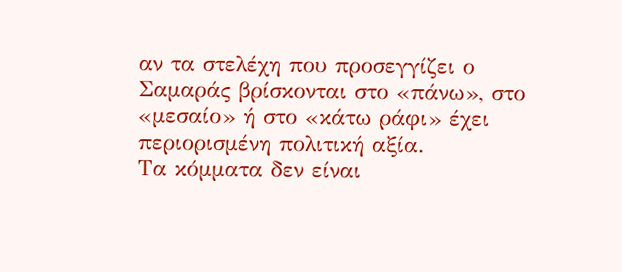αν τα στελέχη που προσεγγίζει ο Σαμαράς βρίσκονται στο «πάνω», στο «μεσαίο» ή στο «κάτω ράφι» έχει περιορισμένη πολιτική αξία.
Τα κόμματα δεν είναι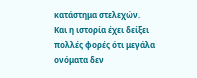κατάστημα στελεχών.
Και η ιστορία έχει δείξει πολλές φορές ότι μεγάλα ονόματα δεν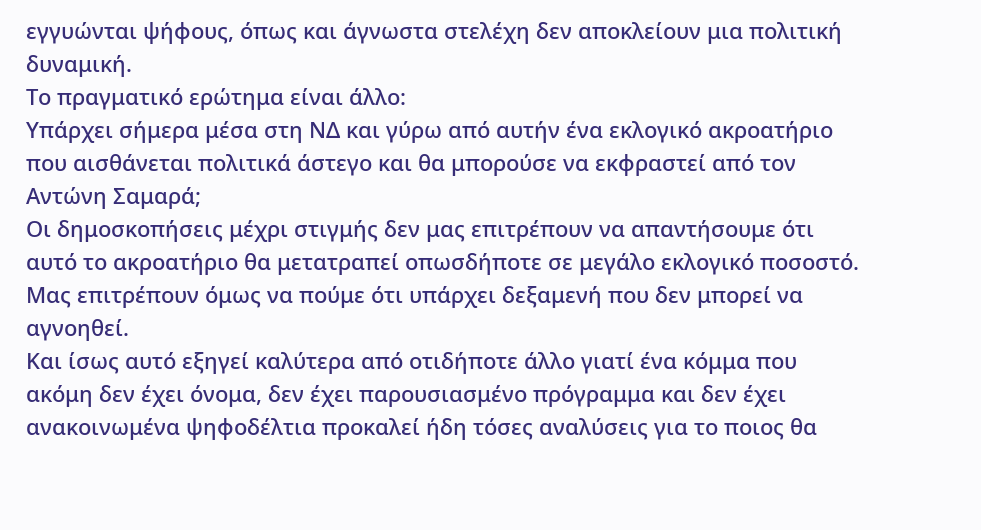εγγυώνται ψήφους, όπως και άγνωστα στελέχη δεν αποκλείουν μια πολιτική δυναμική.
Το πραγματικό ερώτημα είναι άλλο:
Υπάρχει σήμερα μέσα στη ΝΔ και γύρω από αυτήν ένα εκλογικό ακροατήριο που αισθάνεται πολιτικά άστεγο και θα μπορούσε να εκφραστεί από τον Αντώνη Σαμαρά;
Οι δημοσκοπήσεις μέχρι στιγμής δεν μας επιτρέπουν να απαντήσουμε ότι αυτό το ακροατήριο θα μετατραπεί οπωσδήποτε σε μεγάλο εκλογικό ποσοστό.
Μας επιτρέπουν όμως να πούμε ότι υπάρχει δεξαμενή που δεν μπορεί να αγνοηθεί.
Και ίσως αυτό εξηγεί καλύτερα από οτιδήποτε άλλο γιατί ένα κόμμα που ακόμη δεν έχει όνομα, δεν έχει παρουσιασμένο πρόγραμμα και δεν έχει ανακοινωμένα ψηφοδέλτια προκαλεί ήδη τόσες αναλύσεις για το ποιος θα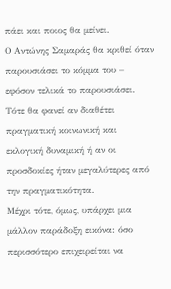πάει και ποιος θα μείνει.
Ο Αντώνης Σαμαράς θα κριθεί όταν παρουσιάσει το κόμμα του – εφόσον τελικά το παρουσιάσει.
Τότε θα φανεί αν διαθέτει πραγματική κοινωνική και εκλογική δυναμική ή αν οι προσδοκίες ήταν μεγαλύτερες από την πραγματικότητα.
Μέχρι τότε, όμως, υπάρχει μια μάλλον παράδοξη εικόνα: όσο περισσότερο επιχειρείται να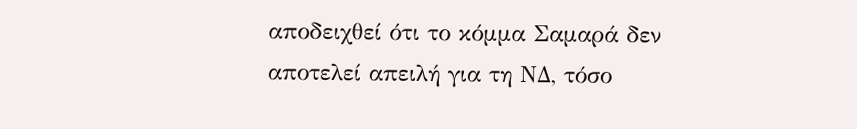αποδειχθεί ότι το κόμμα Σαμαρά δεν αποτελεί απειλή για τη ΝΔ, τόσο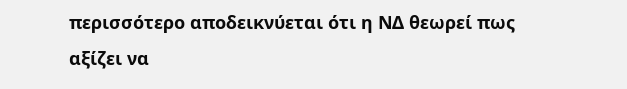περισσότερο αποδεικνύεται ότι η ΝΔ θεωρεί πως αξίζει να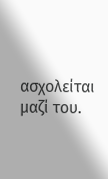ασχολείται μαζί του.